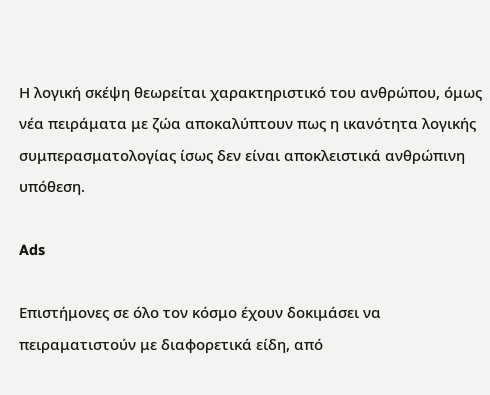Η λογική σκέψη θεωρείται χαρακτηριστικό του ανθρώπου, όμως νέα πειράματα με ζώα αποκαλύπτουν πως η ικανότητα λογικής συμπερασματολογίας ίσως δεν είναι αποκλειστικά ανθρώπινη υπόθεση.

Ads

Επιστήμονες σε όλο τον κόσμο έχουν δοκιμάσει να πειραματιστούν με διαφορετικά είδη, από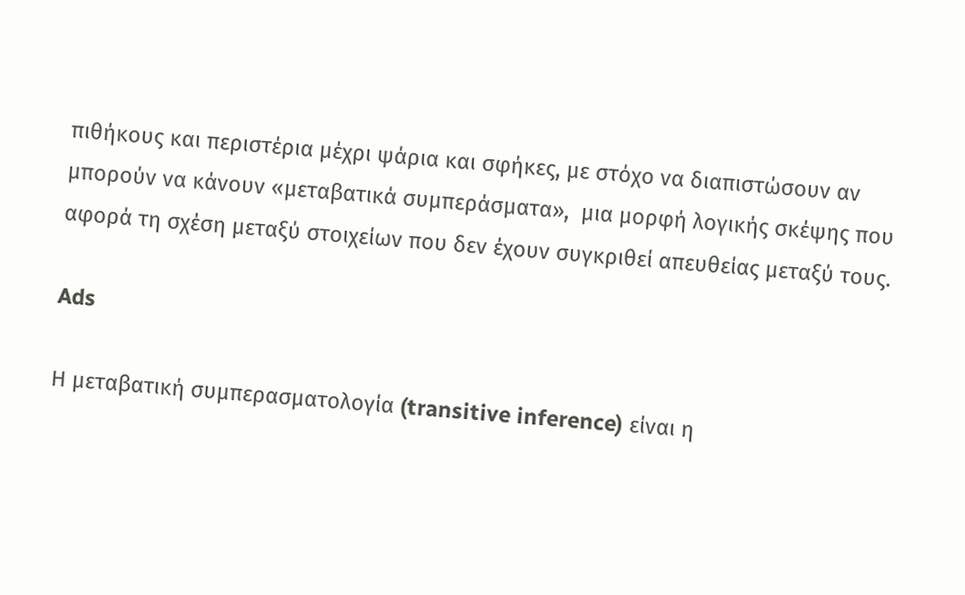πιθήκους και περιστέρια μέχρι ψάρια και σφήκες, με στόχο να διαπιστώσουν αν μπορούν να κάνουν «μεταβατικά συμπεράσματα»,  μια μορφή λογικής σκέψης που αφορά τη σχέση μεταξύ στοιχείων που δεν έχουν συγκριθεί απευθείας μεταξύ τους.

Ads

Η μεταβατική συμπερασματολογία (transitive inference) είναι η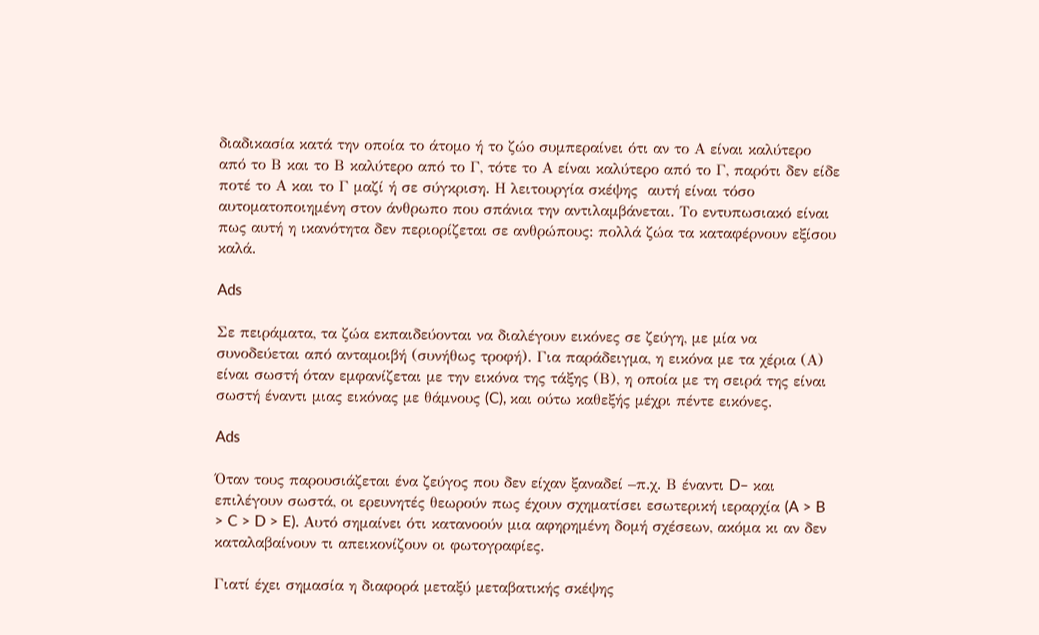διαδικασία κατά την οποία το άτομο ή το ζώο συμπεραίνει ότι αν το Α είναι καλύτερο από το Β και το Β καλύτερο από το Γ, τότε το Α είναι καλύτερο από το Γ, παρότι δεν είδε ποτέ το Α και το Γ μαζί ή σε σύγκριση. Η λειτουργία σκέψης  αυτή είναι τόσο αυτοματοποιημένη στον άνθρωπο που σπάνια την αντιλαμβάνεται. Το εντυπωσιακό είναι πως αυτή η ικανότητα δεν περιορίζεται σε ανθρώπους: πολλά ζώα τα καταφέρνουν εξίσου καλά.

Ads

Σε πειράματα, τα ζώα εκπαιδεύονται να διαλέγουν εικόνες σε ζεύγη, με μία να συνοδεύεται από ανταμοιβή (συνήθως τροφή). Για παράδειγμα, η εικόνα με τα χέρια (Α) είναι σωστή όταν εμφανίζεται με την εικόνα της τάξης (Β), η οποία με τη σειρά της είναι σωστή έναντι μιας εικόνας με θάμνους (C), και ούτω καθεξής μέχρι πέντε εικόνες.

Ads

Όταν τους παρουσιάζεται ένα ζεύγος που δεν είχαν ξαναδεί –π.χ. Β έναντι D– και επιλέγουν σωστά, οι ερευνητές θεωρούν πως έχουν σχηματίσει εσωτερική ιεραρχία (A > B > C > D > E). Αυτό σημαίνει ότι κατανοούν μια αφηρημένη δομή σχέσεων, ακόμα κι αν δεν καταλαβαίνουν τι απεικονίζουν οι φωτογραφίες.

Γιατί έχει σημασία η διαφορά μεταξύ μεταβατικής σκέψης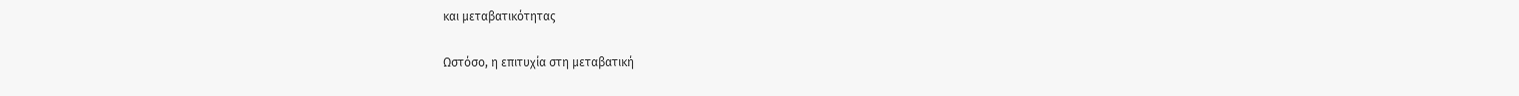και μεταβατικότητας

Ωστόσο, η επιτυχία στη μεταβατική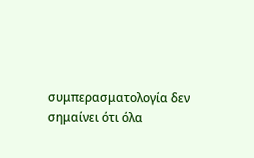συμπερασματολογία δεν σημαίνει ότι όλα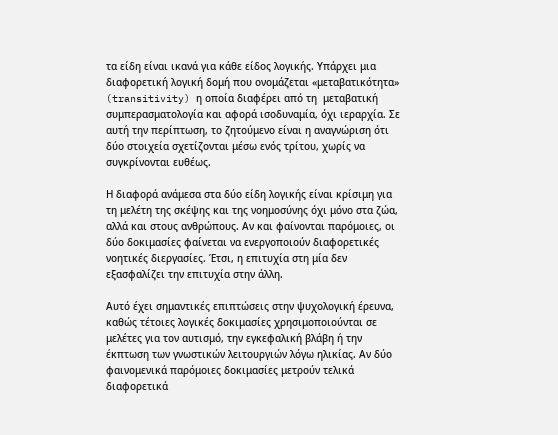τα είδη είναι ικανά για κάθε είδος λογικής. Υπάρχει μια διαφορετική λογική δομή που ονομάζεται «μεταβατικότητα» (transitivity) η οποία διαφέρει από τη  μεταβατική συμπερασματολογία και αφορά ισοδυναμία, όχι ιεραρχία. Σε αυτή την περίπτωση, το ζητούμενο είναι η αναγνώριση ότι δύο στοιχεία σχετίζονται μέσω ενός τρίτου, χωρίς να συγκρίνονται ευθέως.

Η διαφορά ανάμεσα στα δύο είδη λογικής είναι κρίσιμη για τη μελέτη της σκέψης και της νοημοσύνης όχι μόνο στα ζώα, αλλά και στους ανθρώπους. Αν και φαίνονται παρόμοιες, οι δύο δοκιμασίες φαίνεται να ενεργοποιούν διαφορετικές νοητικές διεργασίες. Έτσι, η επιτυχία στη μία δεν εξασφαλίζει την επιτυχία στην άλλη.

Αυτό έχει σημαντικές επιπτώσεις στην ψυχολογική έρευνα, καθώς τέτοιες λογικές δοκιμασίες χρησιμοποιούνται σε μελέτες για τον αυτισμό, την εγκεφαλική βλάβη ή την έκπτωση των γνωστικών λειτουργιών λόγω ηλικίας. Αν δύο φαινομενικά παρόμοιες δοκιμασίες μετρούν τελικά διαφορετικά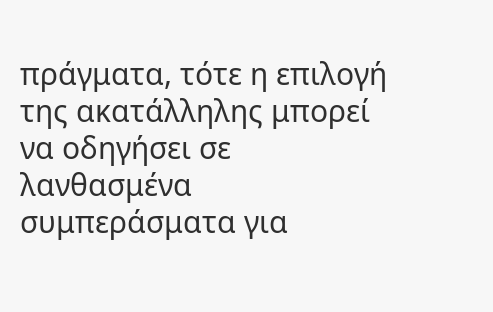πράγματα, τότε η επιλογή της ακατάλληλης μπορεί να οδηγήσει σε λανθασμένα συμπεράσματα για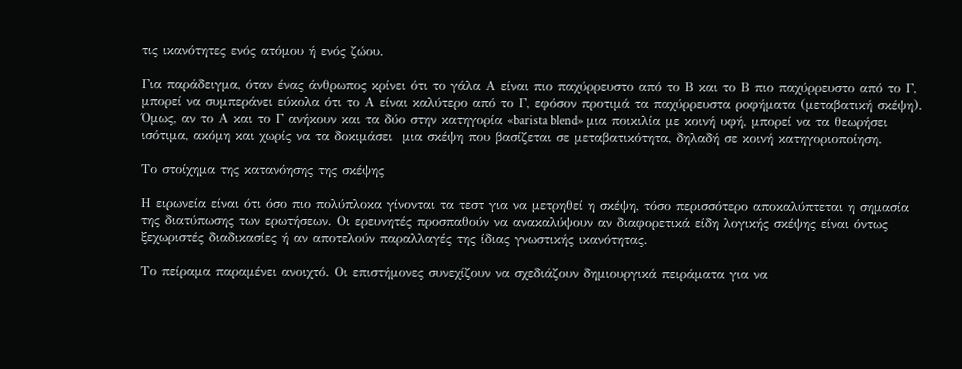τις ικανότητες ενός ατόμου ή ενός ζώου.

Για παράδειγμα, όταν ένας άνθρωπος κρίνει ότι το γάλα Α είναι πιο παχύρρευστο από το Β και το Β πιο παχύρρευστο από το Γ, μπορεί να συμπεράνει εύκολα ότι το Α είναι καλύτερο από το Γ, εφόσον προτιμά τα παχύρρευστα ροφήματα (μεταβατική σκέψη). Όμως, αν το Α και το Γ ανήκουν και τα δύο στην κατηγορία «barista blend» μια ποικιλία με κοινή υφή, μπορεί να τα θεωρήσει ισότιμα, ακόμη και χωρίς να τα δοκιμάσει  μια σκέψη που βασίζεται σε μεταβατικότητα, δηλαδή σε κοινή κατηγοριοποίηση.

Το στοίχημα της κατανόησης της σκέψης

Η ειρωνεία είναι ότι όσο πιο πολύπλοκα γίνονται τα τεστ για να μετρηθεί η σκέψη, τόσο περισσότερο αποκαλύπτεται η σημασία της διατύπωσης των ερωτήσεων. Οι ερευνητές προσπαθούν να ανακαλύψουν αν διαφορετικά είδη λογικής σκέψης είναι όντως ξεχωριστές διαδικασίες ή αν αποτελούν παραλλαγές της ίδιας γνωστικής ικανότητας.

Το πείραμα παραμένει ανοιχτό. Οι επιστήμονες συνεχίζουν να σχεδιάζουν δημιουργικά πειράματα για να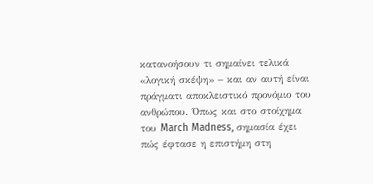κατανοήσουν τι σημαίνει τελικά «λογική σκέψη» – και αν αυτή είναι πράγματι αποκλειστικό προνόμιο του ανθρώπου. Όπως και στο στοίχημα του March Madness, σημασία έχει  πώς έφτασε η επιστήμη στη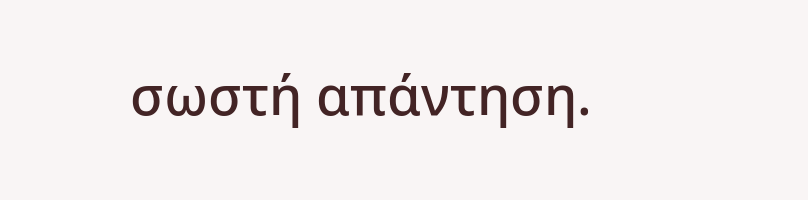σωστή απάντηση.